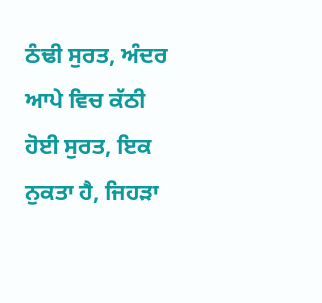ਠੰਢੀ ਸੁਰਤ, ਅੰਦਰ ਆਪੇ ਵਿਚ ਕੱਠੀ ਹੋਈ ਸੁਰਤ, ਇਕ ਨੁਕਤਾ ਹੈ, ਜਿਹੜਾ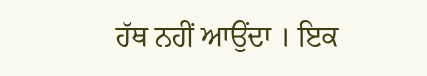ਹੱਥ ਨਹੀਂ ਆਉਂਦਾ । ਇਕ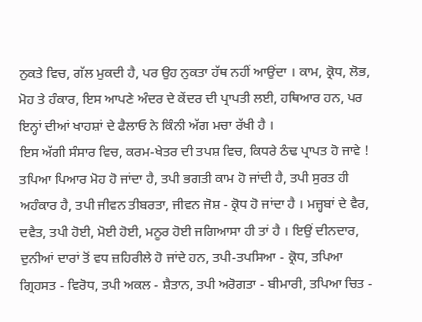ਨੁਕਤੇ ਵਿਚ, ਗੱਲ ਮੁਕਦੀ ਹੈ, ਪਰ ਉਹ ਨੁਕਤਾ ਹੱਥ ਨਹੀਂ ਆਉਂਦਾ । ਕਾਮ, ਕ੍ਰੋਧ, ਲੋਭ, ਮੋਹ ਤੇ ਹੰਕਾਰ, ਇਸ ਆਪਣੇ ਅੰਦਰ ਦੇ ਕੇਂਦਰ ਦੀ ਪ੍ਰਾਪਤੀ ਲਈ, ਹਥਿਆਰ ਹਨ, ਪਰ ਇਨ੍ਹਾਂ ਦੀਆਂ ਖਾਹਸ਼ਾਂ ਦੇ ਫੈਲਾਓ ਨੇ ਕਿੰਨੀ ਅੱਗ ਮਚਾ ਰੱਖੀ ਹੈ ।
ਇਸ ਅੱਗੀ ਸੰਸਾਰ ਵਿਚ, ਕਰਮ-ਖੇਤਰ ਦੀ ਤਪਸ਼ ਵਿਚ, ਕਿਧਰੇ ਠੰਢ ਪ੍ਰਾਪਤ ਹੋ ਜਾਵੇ ! ਤਪਿਆ ਪਿਆਰ ਮੋਹ ਹੋ ਜਾਂਦਾ ਹੈ, ਤਪੀ ਭਗਤੀ ਕਾਮ ਹੋ ਜਾਂਦੀ ਹੈ, ਤਪੀ ਸੁਰਤ ਹੀ ਅਹੰਕਾਰ ਹੈ, ਤਪੀ ਜੀਵਨ ਤੀਬਰਤਾ, ਜੀਵਨ ਜੋਸ਼ - ਕ੍ਰੋਧ ਹੋ ਜਾਂਦਾ ਹੈ । ਮਜ਼੍ਹਬਾਂ ਦੇ ਵੈਰ, ਦਵੈਤ, ਤਪੀ ਹੋਈ, ਮੋਈ ਹੋਈ, ਮਨੂਰ ਹੋਈ ਜਗਿਆਸਾ ਹੀ ਤਾਂ ਹੈ । ਇਉਂ ਦੀਨਦਾਰ, ਦੁਨੀਆਂ ਦਾਰਾਂ ਤੋਂ ਵਧ ਜ਼ਹਿਰੀਲੇ ਹੋ ਜਾਂਦੇ ਹਨ, ਤਪੀ-ਤਪਸਿਆ - ਕ੍ਰੋਧ, ਤਪਿਆ ਗ੍ਰਿਹਸਤ - ਵਿਰੋਧ, ਤਪੀ ਅਕਲ - ਸ਼ੈਤਾਨ, ਤਪੀ ਅਰੋਗਤਾ - ਬੀਮਾਰੀ, ਤਪਿਆ ਚਿਤ -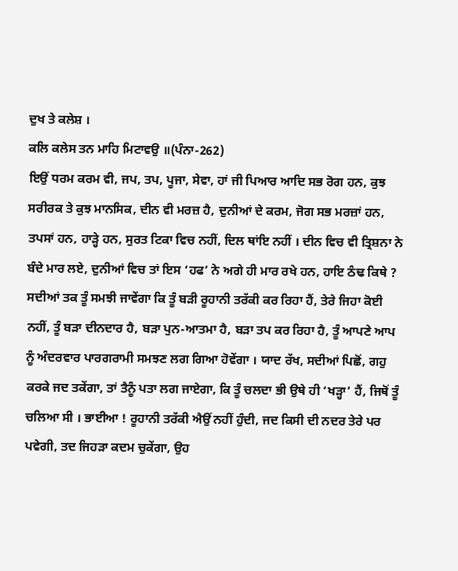ਦੁਖ ਤੇ ਕਲੇਸ਼ ।
ਕਲਿ ਕਲੇਸ ਤਨ ਮਾਹਿ ਮਿਟਾਵਉ ॥(ਪੰਨਾ-262)
ਇਉਂ ਧਰਮ ਕਰਮ ਵੀ, ਜਪ, ਤਪ, ਪੂਜਾ, ਸੇਵਾ, ਹਾਂ ਜੀ ਪਿਆਰ ਆਦਿ ਸਭ ਰੋਗ ਹਨ, ਕੁਝ ਸਰੀਰਕ ਤੇ ਕੁਝ ਮਾਨਸਿਕ, ਦੀਨ ਵੀ ਮਰਜ਼ ਹੈ, ਦੁਨੀਆਂ ਦੇ ਕਰਮ, ਜੋਗ ਸਭ ਮਰਜ਼ਾਂ ਹਨ, ਤਪਸਾਂ ਹਨ, ਹਾੜ੍ਹੇ ਹਨ, ਸੁਰਤ ਟਿਕਾ ਵਿਚ ਨਹੀਂ, ਦਿਲ ਥਾਂਇ ਨਹੀਂ । ਦੀਨ ਵਿਚ ਵੀ ਤ੍ਰਿਸ਼ਨਾ ਨੇ ਬੰਦੇ ਮਾਰ ਲਏ, ਦੁਨੀਆਂ ਵਿਚ ਤਾਂ ਇਸ ‘ਹਫ’ ਨੇ ਅਗੇ ਹੀ ਮਾਰ ਰਖੇ ਹਨ, ਹਾਇ ਠੰਢ ਕਿਥੇ ?
ਸਦੀਆਂ ਤਕ ਤੂੰ ਸਮਝੀ ਜਾਵੇਂਗਾ ਕਿ ਤੂੰ ਬੜੀ ਰੂਹਾਨੀ ਤਰੱਕੀ ਕਰ ਰਿਹਾ ਹੈਂ, ਤੇਰੇ ਜਿਹਾ ਕੋਈ ਨਹੀਂ, ਤੂੰ ਬੜਾ ਦੀਨਦਾਰ ਹੈ, ਬੜਾ ਪੁਨ-ਆਤਮਾ ਹੈ, ਬੜਾ ਤਪ ਕਰ ਰਿਹਾ ਹੈ, ਤੂੰ ਆਪਣੇ ਆਪ ਨੂੰ ਅੰਦਰਵਾਰ ਪਾਰਗਰਾਮੀ ਸਮਝਣ ਲਗ ਗਿਆ ਹੋਵੇਂਗਾ । ਯਾਦ ਰੱਖ, ਸਦੀਆਂ ਪਿਛੋਂ, ਗਹੁ ਕਰਕੇ ਜਦ ਤਕੇਂਗਾ, ਤਾਂ ਤੈਨੂੰ ਪਤਾ ਲਗ ਜਾਏਗਾ, ਕਿ ਤੂੰ ਚਲਦਾ ਭੀ ਉਥੇ ਹੀ ‘ਖੜ੍ਹਾ’ ਹੈਂ, ਜਿਥੋਂ ਤੂੰ ਚਲਿਆ ਸੀ । ਭਾਈਆ ! ਰੂਹਾਨੀ ਤਰੱਕੀ ਐਉਂ ਨਹੀਂ ਹੁੰਦੀ, ਜਦ ਕਿਸੀ ਦੀ ਨਦਰ ਤੇਰੇ ਪਰ ਪਵੇਗੀ, ਤਦ ਜਿਹੜਾ ਕਦਮ ਚੁਕੇਂਗਾ, ਉਹ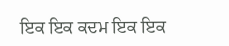ਇਕ ਇਕ ਕਦਮ ਇਕ ਇਕ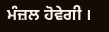ਮੰਜ਼ਲ ਹੋਵੇਗੀ ।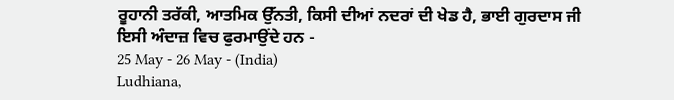ਰੂਹਾਨੀ ਤਰੱਕੀ, ਆਤਮਿਕ ਉੱਨਤੀ, ਕਿਸੀ ਦੀਆਂ ਨਦਰਾਂ ਦੀ ਖੇਡ ਹੈ, ਭਾਈ ਗੁਰਦਾਸ ਜੀ ਇਸੀ ਅੰਦਾਜ਼ ਵਿਚ ਫੁਰਮਾਉਂਦੇ ਹਨ -
25 May - 26 May - (India)
Ludhiana,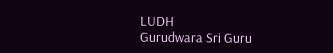LUDH
Gurudwara Sri Guru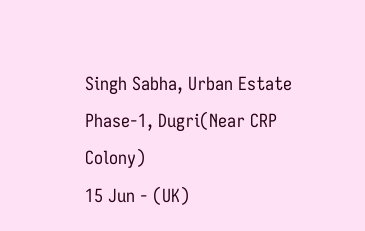Singh Sabha, Urban Estate Phase-1, Dugri(Near CRP Colony)
15 Jun - (UK)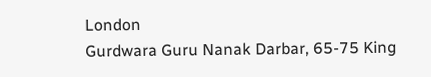London
Gurdwara Guru Nanak Darbar, 65-75 King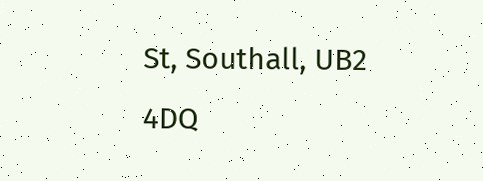St, Southall, UB2 4DQ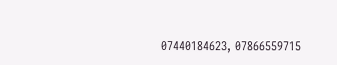07440184623, 07866559715